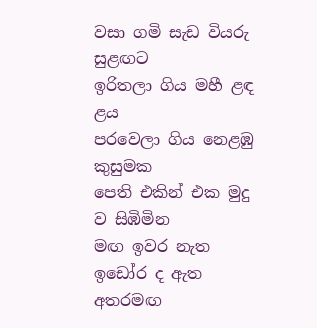වසා ගමි සැඩ වියරු සුළඟට
ඉරිතලා ගිය මහී ළඳ ළය
පරවෙලා ගිය නෙළඹු කුසුමක
පෙති එකින් එක මුදු ව සිඹිමින
මඟ ඉවර නැත
ඉඩෝර ද ඇත
අතරමඟ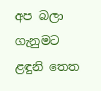අප බලා ගැනුමට
ළඳුනි තෙත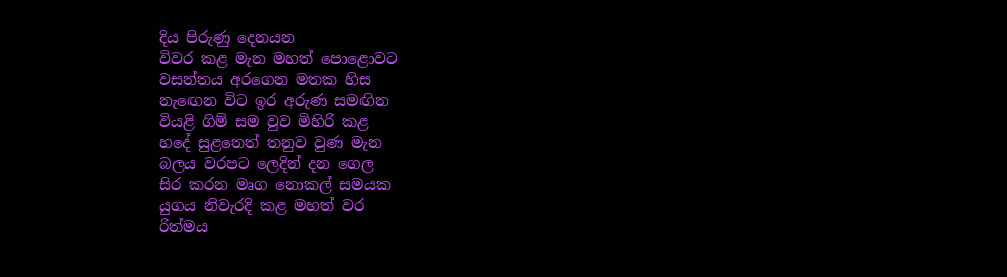දිය පිරුණු දෙනයන
විවර කළ මැන මහත් පොළොවට
වසන්තය අරගෙන මතක හිස
නැඟෙන විට ඉර අරුණ සමඟින
වියළි ගිම් සම වුව මිහිරි කළ
හදේ සුළතෙත් තනුව වුණ මැන
බලය වරපට ලෙදින් දන ගෙල
සිර කරන මෘග නොකල් සමයක
යුගය නිවැරදි කළ මහත් වර
රිත්මය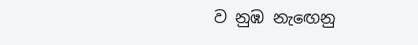ව නුඹ නැඟෙනු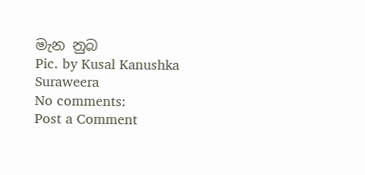මැන නුබ
Pic. by Kusal Kanushka Suraweera
No comments:
Post a Comment